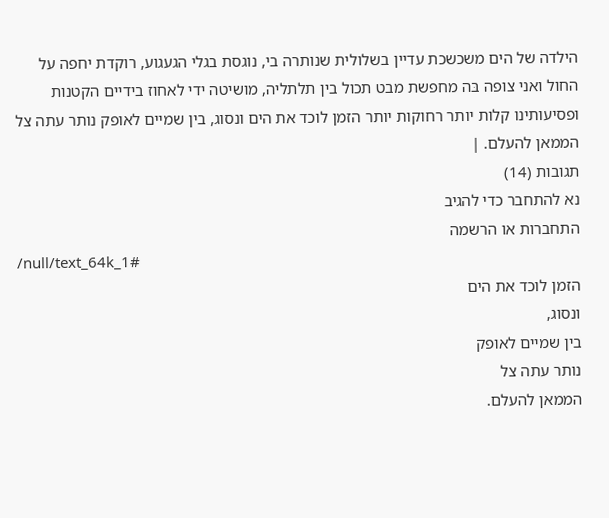הילדה של הים משכשכת עדיין בשלולית שנותרה בי, נוגסת בגלי הגעגוע, רוקדת יחפה על החול ואני צופה בּה מחפשת מבט תכול בין תלתליה, מושיטה ידי לאחוז בידיים הקטנות ופסיעותינו קלות יותר רחוקות יותר הזמן לוכד את הים ונסוג, בין שמיים לאופק נותר עתה צל הממאן להעלם. |
תגובות (14)
נא להתחבר כדי להגיב
התחברות או הרשמה
/null/text_64k_1#
הזמן לוכד את הים
ונסוג,
בין שמיים לאופק
נותר עתה צל
הממאן להעלם.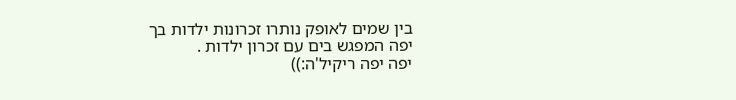בין שמים לאופק נותרו זכרונות ילדות בך
יפה המפגש בים עם זכרון ילדות .
יפה יפה ריקיל'ה:))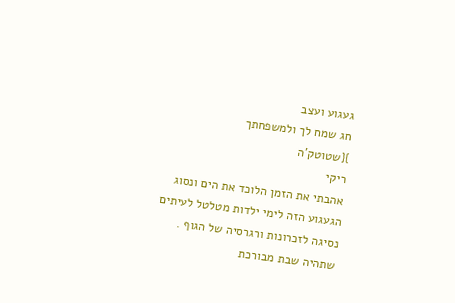געגוע ועצב
חג שמח לך ולמשפחתך
}{שטוטק'ה
ריקי
אהבתי את הזמן הלוכד את הים ונסוג
הגעגוע הזה לימי ילדות מטלטל לעיתים
נסיגה לזכרונות ורגרסיה של הגוף .
שתהיה שבת מבורכת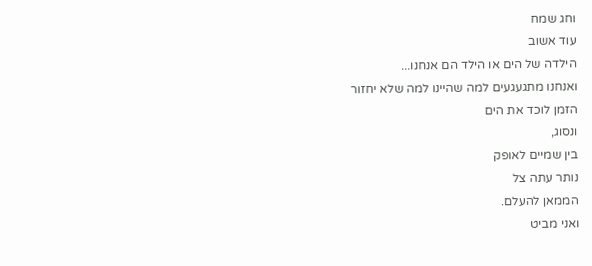וחג שמח
עוד אשוב
הילדה של הים או הילד הם אנחנו...
ואנחנו מתגעגעים למה שהיינו למה שלא יחזור
הזמן לוכד את הים
ונסוג,
בין שמיים לאופק
נותר עתה צל
הממאן להעלם.
ואני מביט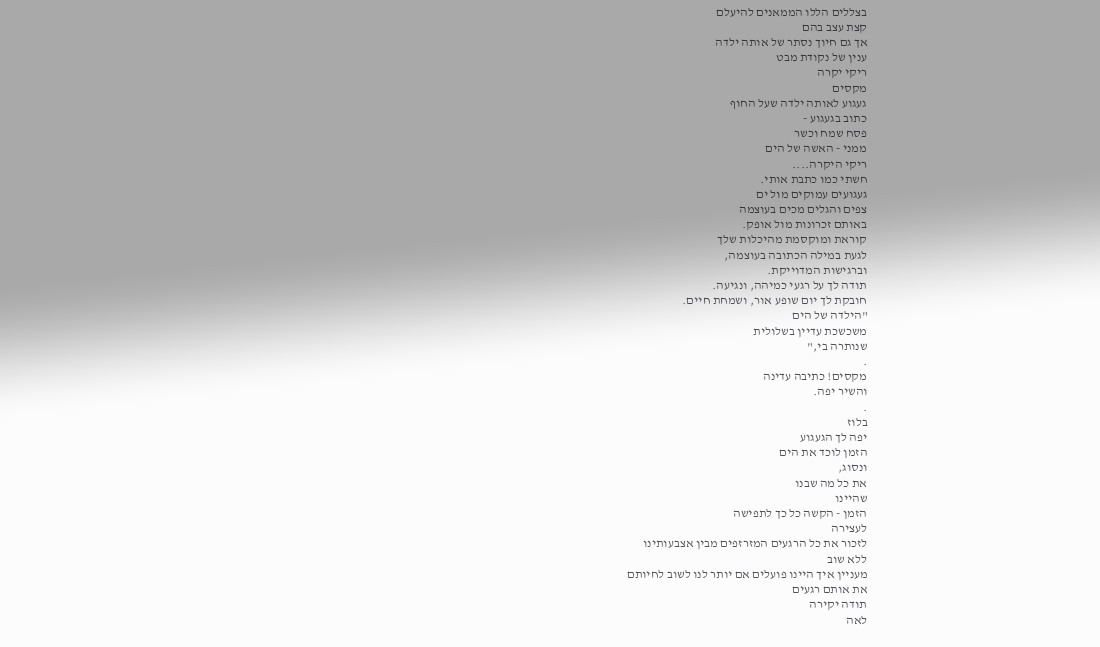בצללים הללו הממאנים להיעלם
קצת עצב בהם
אך גם חיוך נסתר של אותה ילדה
ענין של נקודת מבט
ריקי יקרה
מקסים
געגוע לאותה ילדה שעל החוף
כתוב בגעגוע -
פסח שמח וכשר
ממני - האשה של הים
ריקי היקרה....
חשתי כמו כתבת אותי.
געגועים עמוקים מול ים
צפים והגלים מכים בעוצמה
באותם זכרונות מול אופק.
קוראת ומוקסמת מהיכלות שלך
לגעת במילה הכתובה בעוצמה,
וברגישות המדוייקת.
תודה לך על רגעי כמיהה, ונגיעה.
חובקת לך יום שופע אור, ושמחת חיים.
"הילדה של הים
משכשכת עדיין בשלולית
שנותרה בי,"
.
מקסים! כתיבה עדינה
והשיר יפה.
.
בלוז
יפה לך הגעגוע
הזמן לוכד את הים
ונסוג,
את כל מה שבנו
שהיינו
הזמן - הקשה כל כך לתפישה
לעצירה
לזכור את כל הרגעים המזרזפים מבין אצבעותינו
ללא שוב
מעניין איך היינו פועלים אם יותר לנו לשוב לחיותם
את אותם רגעים
תודה יקירה
לאה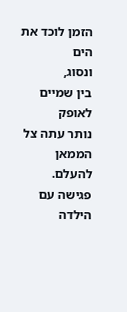הזמן לוכד את הים
ונסוג,
בין שמיים לאופק
נותר עתה צל
הממאן להעלם.
פגישה עם הילדה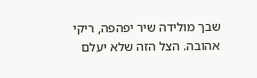שבך מולידה שיר יפהפה, ריקי אהובה. הצל הזה שלא יעלם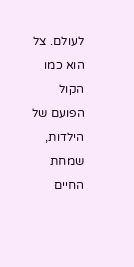לעולם. צל הוא כמו הקול הפועם של הילדות, שמחת החיים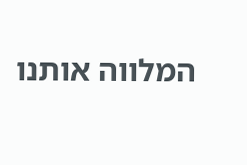המלווה אותנו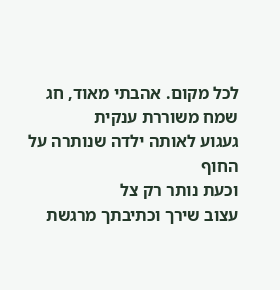לכל מקום. אהבתי מאוד, חג שמח משוררת ענקית
געגוע לאותה ילדה שנותרה על החוף
וכעת נותר רק צל
עצוב שירך וכתיבתך מרגשת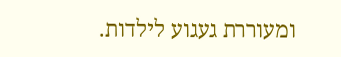ומעוררת געגוע לילדות.